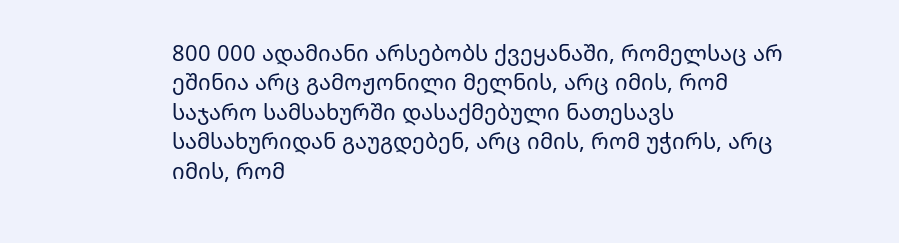800 000 ადამიანი არსებობს ქვეყანაში, რომელსაც არ ეშინია არც გამოჟონილი მელნის, არც იმის, რომ საჯარო სამსახურში დასაქმებული ნათესავს სამსახურიდან გაუგდებენ, არც იმის, რომ უჭირს, არც იმის, რომ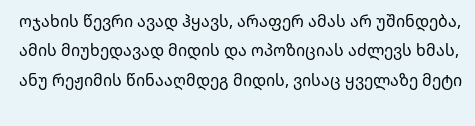ოჯახის წევრი ავად ჰყავს, არაფერ ამას არ უშინდება, ამის მიუხედავად მიდის და ოპოზიციას აძლევს ხმას, ანუ რეჟიმის წინააღმდეგ მიდის, ვისაც ყველაზე მეტი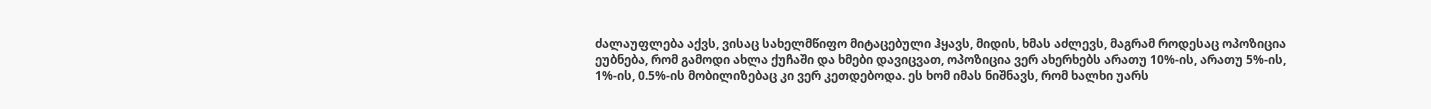ძალაუფლება აქვს, ვისაც სახელმწიფო მიტაცებული ჰყავს, მიდის, ხმას აძლევს, მაგრამ როდესაც ოპოზიცია ეუბნება, რომ გამოდი ახლა ქუჩაში და ხმები დავიცვათ, ოპოზიცია ვერ ახერხებს არათუ 10%-ის, არათუ 5%-ის, 1%-ის, 0.5%-ის მობილიზებაც კი ვერ კეთდებოდა. ეს ხომ იმას ნიშნავს, რომ ხალხი უარს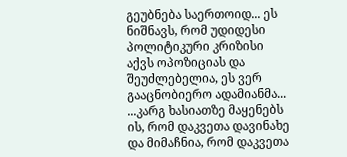გეუბნება საერთოიდ... ეს ნიშნავს, რომ უდიდესი პოლიტიკური კრიზისი აქვს ოპოზიციას და შეუძლებელია, ეს ვერ გააცნობიერო ადამიანმა...
...კარგ ხასიათზე მაყენებს ის, რომ დაკვეთა დავინახე და მიმაჩნია, რომ დაკვეთა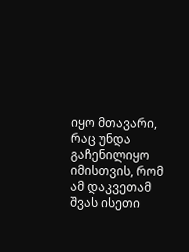იყო მთავარი, რაც უნდა გაჩენილიყო იმისთვის, რომ ამ დაკვეთამ შვას ისეთი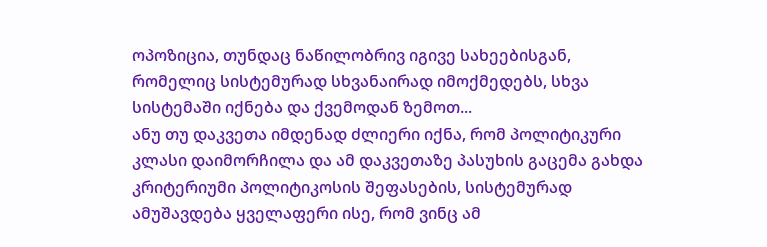ოპოზიცია, თუნდაც ნაწილობრივ იგივე სახეებისგან, რომელიც სისტემურად სხვანაირად იმოქმედებს, სხვა სისტემაში იქნება და ქვემოდან ზემოთ...
ანუ თუ დაკვეთა იმდენად ძლიერი იქნა, რომ პოლიტიკური კლასი დაიმორჩილა და ამ დაკვეთაზე პასუხის გაცემა გახდა კრიტერიუმი პოლიტიკოსის შეფასების, სისტემურად ამუშავდება ყველაფერი ისე, რომ ვინც ამ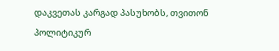დაკვეთას კარგად პასუხობს, თვითონ პოლიტიკურ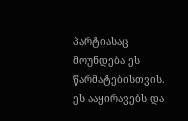პარტიასაც მოუნდება ეს წარმატებისთვის. ეს ააყირავებს და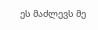ეს მაძლევს მე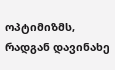ოპტიმიზმს, რადგან დავინახე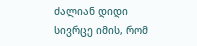ძალიან დიდი სივრცე იმის, რომ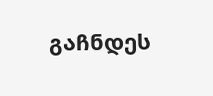გაჩნდეს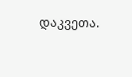დაკვეთა.